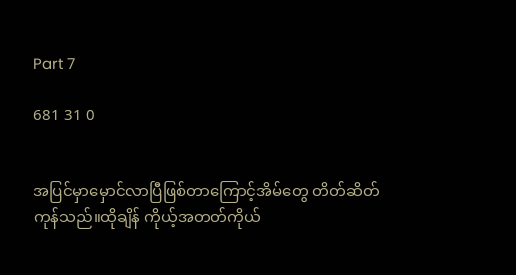Part 7

681 31 0


အပြင်မှာမှောင်လာပြီဖြစ်တာကြောင့်အိမ်တွေ တိတ်ဆိတ်ကုန်သည်။ထိုချိန် ကိုယ့်အတတ်ကိုယ်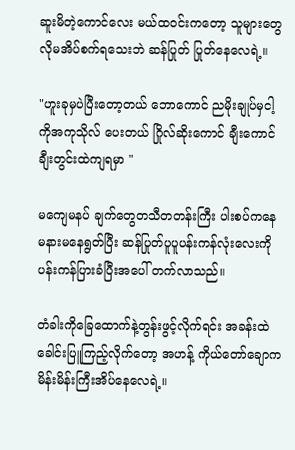ဆူးမိတဲ့ကောင်လေး မယ်ထဝင်းကတော့ သူများတွေလိုမအိပ်စက်ရသေးဘဲ ဆန်ပြုတ် ပြုတ်နေလေရဲ့။

"ဟူးခုမှပဲပြီးတော့တယ် ဘောကောင် ညမိုးချုပ်မှငါ့ကိုအကုသိုလ် ပေးတယ် ဂြိုလ်ဆိုးကောင် ချီးကောင် ချီးတွင်းထဲကျရမှာ "

မကျေမနပ် ချက်တွေတသီတတန်းကြီး ပါးစပ်ကနေမနားမနေရွတ်ပြီး ဆန်ပြုတ်ပူပူပန်းကန်လုံးလေးကိုပန်းကန်ပြားခံပြီးအပေါ် တက်လာသည်။

တံခါးကိုခြေထောက်နဲ့တွန်းဖွင့်လိုက်ရင်း အခန်းထဲခေါင်းပြူကြည့်လိုက်တော့ အဟန့် ကိုယ်တော်ချောက မိန်းမိန်းကြီးအိပ်နေလေရဲ့။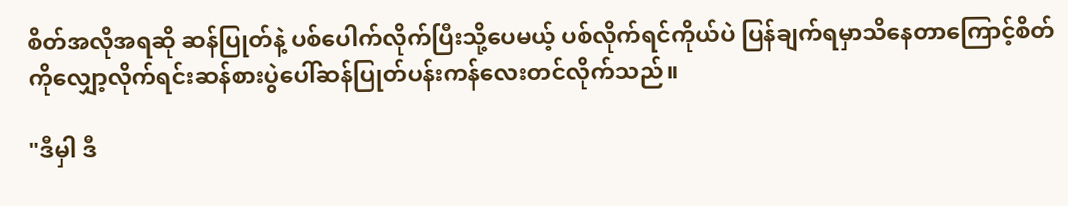စိတ်အလိုအရဆို ဆန်ပြုတ်နဲ့ ပစ်ပေါက်လိုက်ပြီးသို့ပေမယ့် ပစ်လိုက်ရင်ကိုယ်ပဲ ပြန်ချက်ရမှာသိနေတာကြောင့်စိတ်ကိုလျှော့လိုက်ရင်းဆန်စားပွဲပေါ်ဆန်ပြုတ်ပန်းကန်လေးတင်လိုက်သည်။

"ဒီမှါ ဒီ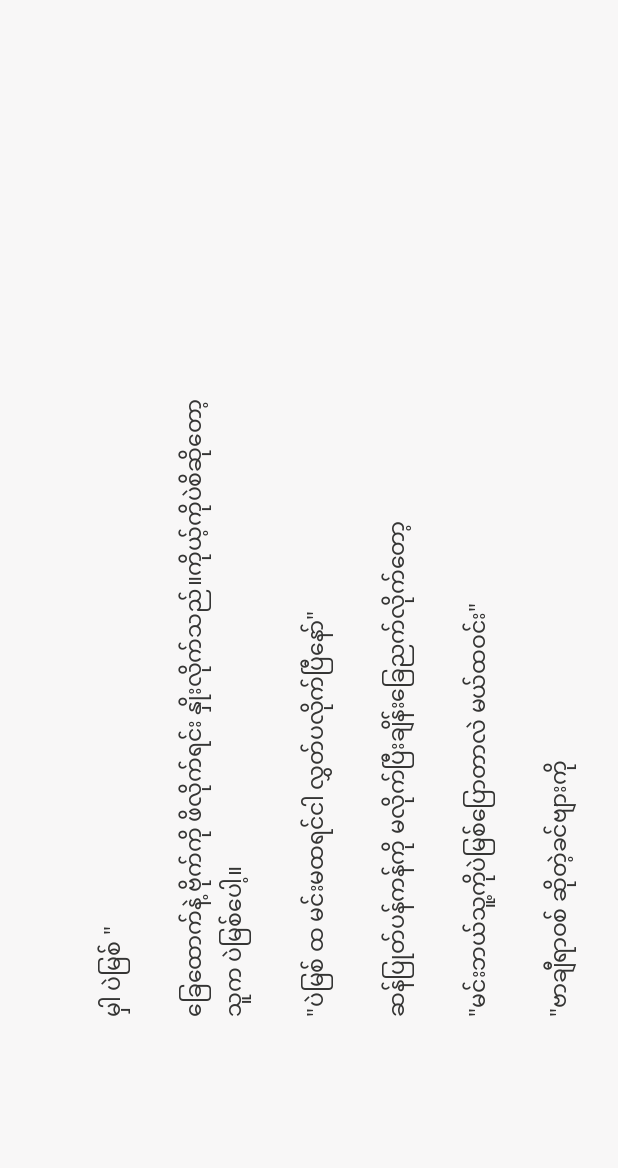မှါ ပဲမြစ် "

ခြေထောက်နဲ့ ဗိုက်ကို ဖိလိုက်ရင်း နှိုးလိုက်သည်။ကိုယ့်ကိုပဲစိဆိုတော့ သူက ပဲမြစ်ပေါ့။

"ပဲမြစ် ထ မင်းမထရင်ငါ လွှတ်ပလိုက်ပြီနော်"

ဆန်ပြုတ်ပန်ကန်ကို မလိုက်ပြီးချိန်းခြေညက်လိုက်တော့

"မင်းဘယ်သူ့ကိုပဲမြစ်ပြောတာလဲ မယ်ထဝင်း"

"ဗာချီရာဝစ် ဆိုတဲ့ခင်ဗျားကို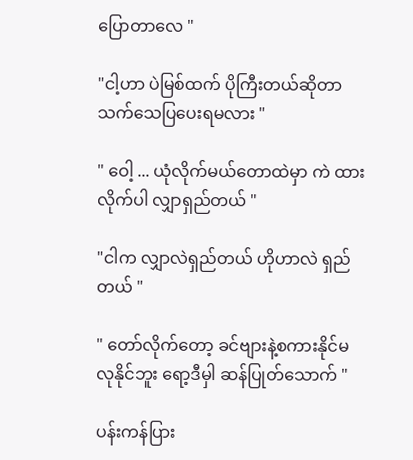ပြောတာလေ "

"ငါ့ဟာ ပဲမြစ်ထက် ပိုကြီးတယ်ဆိုတာ သက်သေပြပေးရမလား "

" ဝေါ့ ... ယုံလိုက်မယ်တောထဲမှာ ကဲ ထားလိုက်ပါ လျှာရှည်တယ် "

"ငါက လျှာလဲရှည်တယ် ဟိုဟာလဲ ရှည်တယ် "

" တော်လိုက်တော့ ခင်ဗျားနဲ့စကားနိုင်မလုနိုင်ဘူး ရော့ဒီမှါ ဆန်ပြုတ်သောက် "

ပန်းကန်ပြား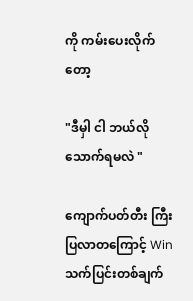ကို ကမ်းပေးလိုက်တော့

"ဒီမှါ ငါ ဘယ်လိုသောက်ရမလဲ "

ကျောက်ပတ်တီး ကြီးပြလာတကြောင့် Win သက်ပြင်းတစ်ချက်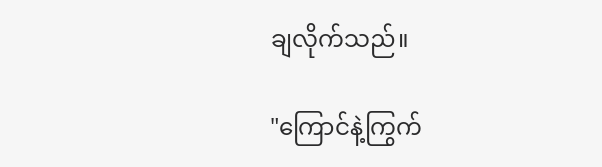ချလိုက်သည်။

"ကြောင်နဲ့ကြွက်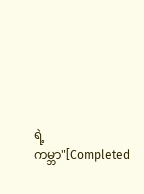ရဲ့ကမ္ဘာ"[Completed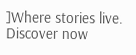]Where stories live. Discover now